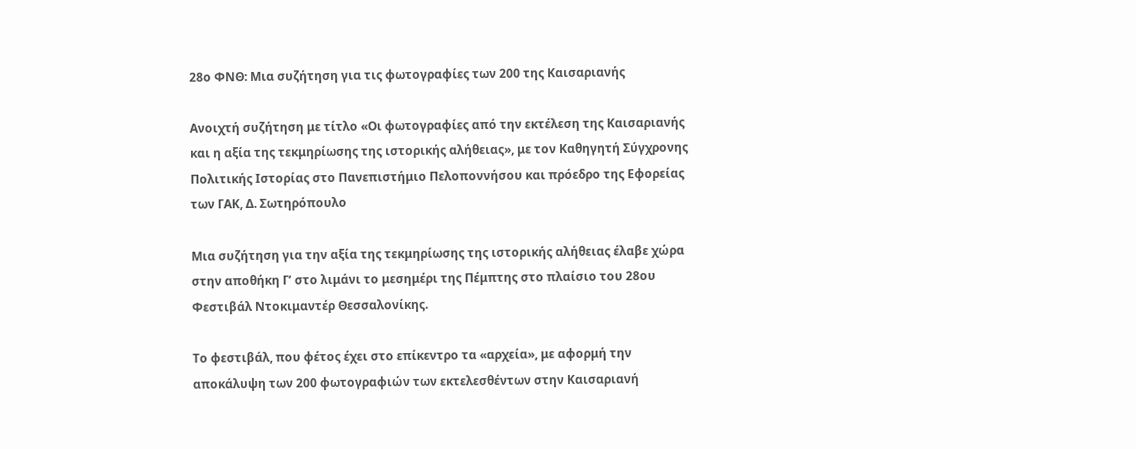28ο ΦΝΘ: Μια συζήτηση για τις φωτογραφίες των 200 της Καισαριανής

Ανοιχτή συζήτηση με τίτλο «Οι φωτογραφίες από την εκτέλεση της Καισαριανής και η αξία της τεκμηρίωσης της ιστορικής αλήθειας», με τον Καθηγητή Σύγχρονης Πολιτικής Ιστορίας στο Πανεπιστήμιο Πελοποννήσου και πρόεδρο της Εφορείας των ΓΑΚ, Δ. Σωτηρόπουλο

Μια συζήτηση για την αξία της τεκμηρίωσης της ιστορικής αλήθειας έλαβε χώρα στην αποθήκη Γ’ στο λιμάνι το μεσημέρι της Πέμπτης στο πλαίσιο του 28ου Φεστιβάλ Ντοκιμαντέρ Θεσσαλονίκης.

Το φεστιβάλ, που φέτος έχει στο επίκεντρο τα «αρχεία», με αφορμή την αποκάλυψη των 200 φωτογραφιών των εκτελεσθέντων στην Καισαριανή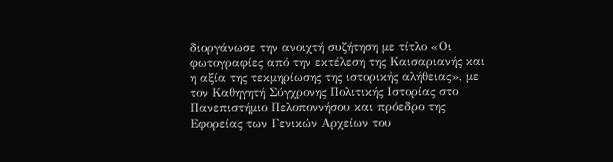διοργάνωσε την ανοιχτή συζήτηση με τίτλο «Οι φωτογραφίες από την εκτέλεση της Καισαριανής και η αξία της τεκμηρίωσης της ιστορικής αλήθειας», με τον Καθηγητή Σύγχρονης Πολιτικής Ιστορίας στο Πανεπιστήμιο Πελοποννήσου και πρόεδρο της Εφορείας των Γενικών Αρχείων του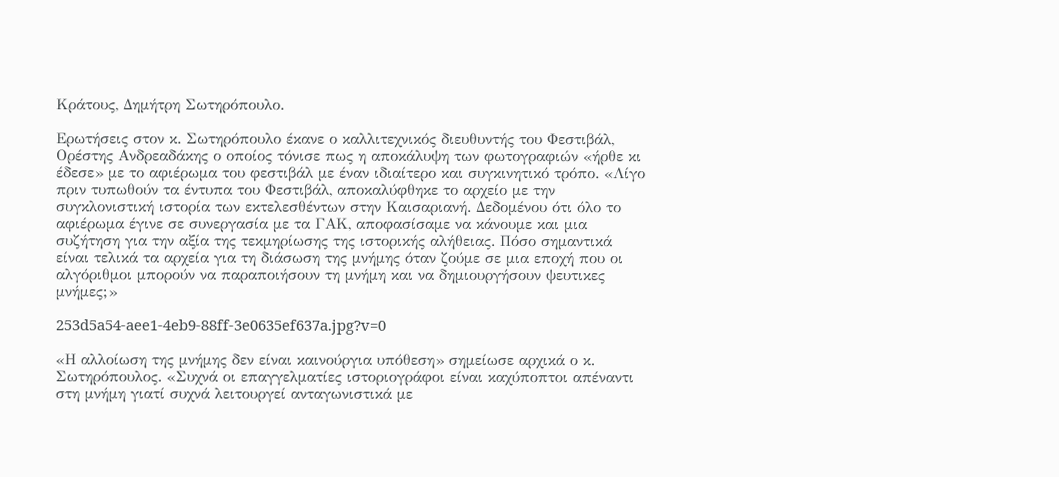Κράτους, Δημήτρη Σωτηρόπουλο.

Ερωτήσεις στον κ. Σωτηρόπουλο έκανε ο καλλιτεχνικός διευθυντής του Φεστιβάλ, Ορέστης Ανδρεαδάκης ο οποίος τόνισε πως η αποκάλυψη των φωτογραφιών «ήρθε κι έδεσε» με το αφιέρωμα του φεστιβάλ με έναν ιδιαίτερο και συγκινητικό τρόπο. «Λίγο πριν τυπωθούν τα έντυπα του Φεστιβάλ, αποκαλύφθηκε το αρχείο με την συγκλονιστική ιστορία των εκτελεσθέντων στην Καισαριανή. Δεδομένου ότι όλο το αφιέρωμα έγινε σε συνεργασία με τα ΓΑΚ, αποφασίσαμε να κάνουμε και μια συζήτηση για την αξία της τεκμηρίωσης της ιστορικής αλήθειας. Πόσο σημαντικά είναι τελικά τα αρχεία για τη διάσωση της μνήμης όταν ζούμε σε μια εποχή που οι αλγόριθμοι μπορούν να παραποιήσουν τη μνήμη και να δημιουργήσουν ψευτικες μνήμες;»

253d5a54-aee1-4eb9-88ff-3e0635ef637a.jpg?v=0

«Η αλλοίωση της μνήμης δεν είναι καινούργια υπόθεση» σημείωσε αρχικά ο κ. Σωτηρόπουλος. «Συχνά οι επαγγελματίες ιστοριογράφοι είναι καχύποπτοι απέναντι στη μνήμη γιατί συχνά λειτουργεί ανταγωνιστικά με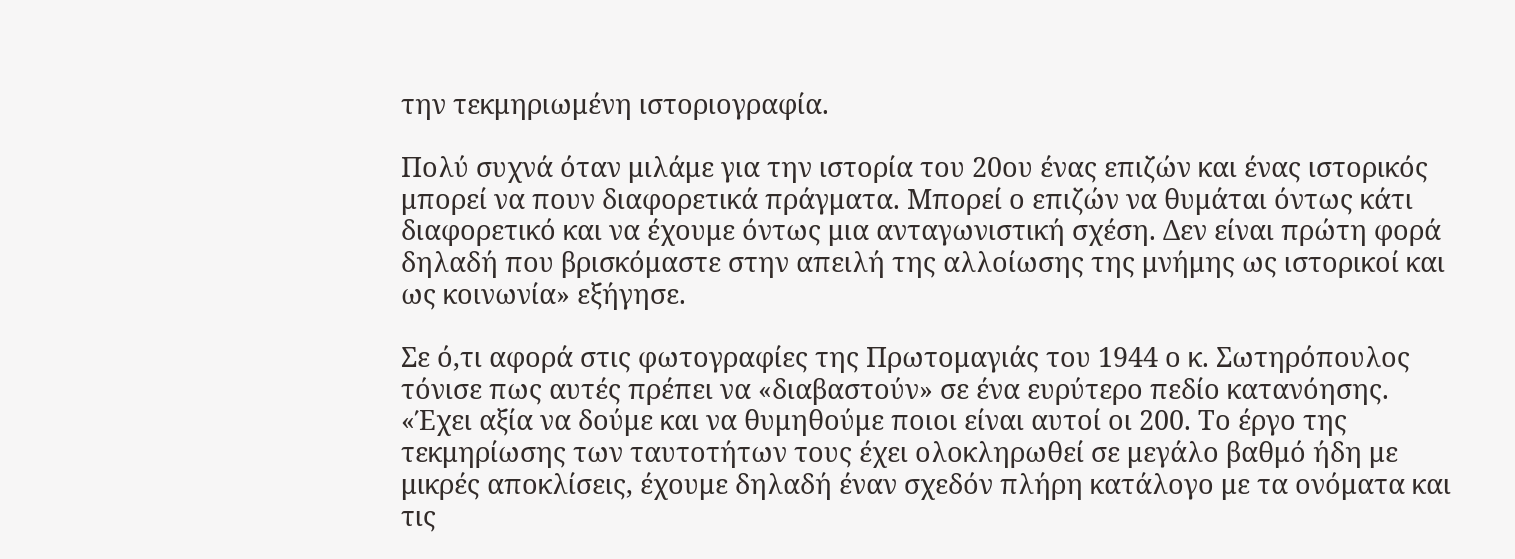την τεκμηριωμένη ιστοριογραφία.

Πολύ συχνά όταν μιλάμε για την ιστορία του 20ου ένας επιζών και ένας ιστορικός μπορεί να πουν διαφορετικά πράγματα. Μπορεί ο επιζών να θυμάται όντως κάτι διαφορετικό και να έχουμε όντως μια ανταγωνιστική σχέση. Δεν είναι πρώτη φορά δηλαδή που βρισκόμαστε στην απειλή της αλλοίωσης της μνήμης ως ιστορικοί και ως κοινωνία» εξήγησε.

Σε ό,τι αφορά στις φωτογραφίες της Πρωτομαγιάς του 1944 ο κ. Σωτηρόπουλος τόνισε πως αυτές πρέπει να «διαβαστούν» σε ένα ευρύτερο πεδίο κατανόησης. «Έχει αξία να δούμε και να θυμηθούμε ποιοι είναι αυτοί οι 200. Το έργο της τεκμηρίωσης των ταυτοτήτων τους έχει ολοκληρωθεί σε μεγάλο βαθμό ήδη με μικρές αποκλίσεις, έχουμε δηλαδή έναν σχεδόν πλήρη κατάλογο με τα ονόματα και τις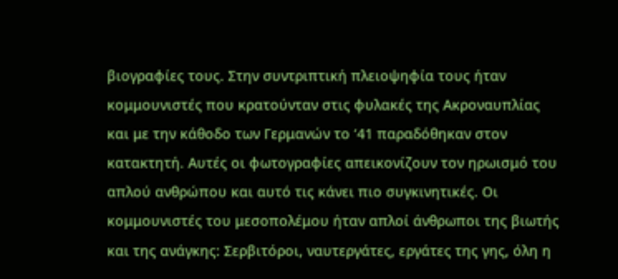βιογραφίες τους. Στην συντριπτική πλειοψηφία τους ήταν κομμουνιστές που κρατούνταν στις φυλακές της Ακροναυπλίας και με την κάθοδο των Γερμανών το ‘41 παραδόθηκαν στον κατακτητή. Αυτές οι φωτογραφίες απεικονίζουν τον ηρωισμό του απλού ανθρώπου και αυτό τις κάνει πιο συγκινητικές. Οι κομμουνιστές του μεσοπολέμου ήταν απλοί άνθρωποι της βιωτής και της ανάγκης: Σερβιτόροι, ναυτεργάτες, εργάτες της γης, όλη η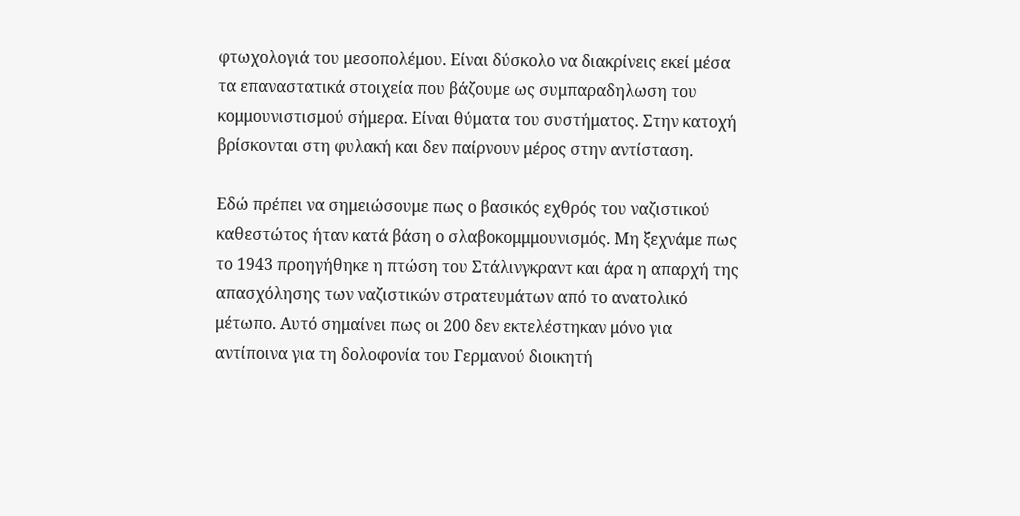φτωχολογιά του μεσοπολέμου. Είναι δύσκολο να διακρίνεις εκεί μέσα τα επαναστατικά στοιχεία που βάζουμε ως συμπαραδηλωση του κομμουνιστισμού σήμερα. Είναι θύματα του συστήματος. Στην κατοχή βρίσκονται στη φυλακή και δεν παίρνουν μέρος στην αντίσταση.

Εδώ πρέπει να σημειώσουμε πως ο βασικός εχθρός του ναζιστικού καθεστώτος ήταν κατά βάση ο σλαβοκομμμουνισμός. Μη ξεχνάμε πως το 1943 προηγήθηκε η πτώση του Στάλινγκραντ και άρα η απαρχή της απασχόλησης των ναζιστικών στρατευμάτων από το ανατολικό μέτωπο. Αυτό σημαίνει πως οι 200 δεν εκτελέστηκαν μόνο για αντίποινα για τη δολοφονία του Γερμανού διοικητή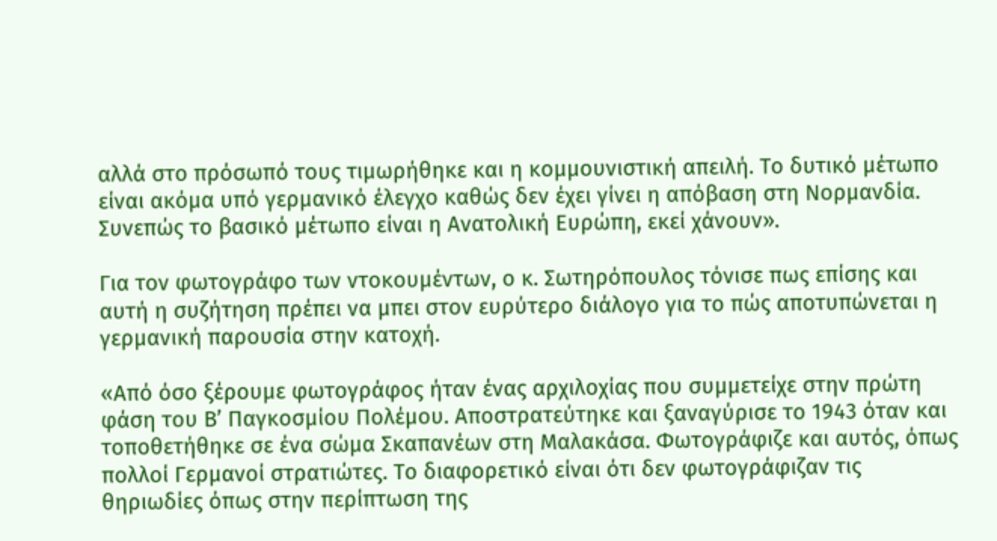αλλά στο πρόσωπό τους τιμωρήθηκε και η κομμουνιστική απειλή. Το δυτικό μέτωπο είναι ακόμα υπό γερμανικό έλεγχο καθώς δεν έχει γίνει η απόβαση στη Νορμανδία. Συνεπώς το βασικό μέτωπο είναι η Ανατολική Ευρώπη, εκεί χάνουν».

Για τον φωτογράφο των ντοκουμέντων, ο κ. Σωτηρόπουλος τόνισε πως επίσης και αυτή η συζήτηση πρέπει να μπει στον ευρύτερο διάλογο για το πώς αποτυπώνεται η γερμανική παρουσία στην κατοχή.

«Από όσο ξέρουμε φωτογράφος ήταν ένας αρχιλοχίας που συμμετείχε στην πρώτη φάση του Β’ Παγκοσμίου Πολέμου. Αποστρατεύτηκε και ξαναγύρισε το 1943 όταν και τοποθετήθηκε σε ένα σώμα Σκαπανέων στη Μαλακάσα. Φωτογράφιζε και αυτός, όπως πολλοί Γερμανοί στρατιώτες. Το διαφορετικό είναι ότι δεν φωτογράφιζαν τις θηριωδίες όπως στην περίπτωση της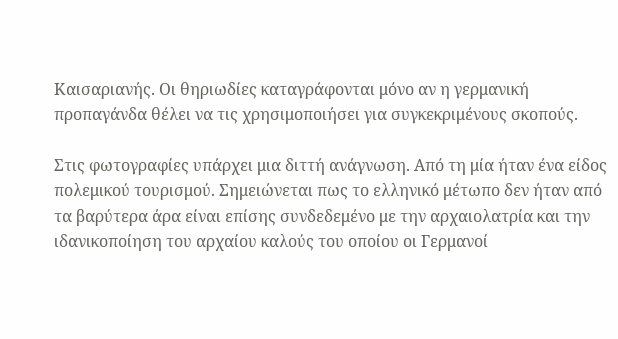Καισαριανής. Οι θηριωδίες καταγράφονται μόνο αν η γερμανική προπαγάνδα θέλει να τις χρησιμοποιήσει για συγκεκριμένους σκοπούς.

Στις φωτογραφίες υπάρχει μια διττή ανάγνωση. Από τη μία ήταν ένα είδος πολεμικού τουρισμού. Σημειώνεται πως το ελληνικό μέτωπο δεν ήταν από τα βαρύτερα άρα είναι επίσης συνδεδεμένο με την αρχαιολατρία και την ιδανικοποίηση του αρχαίου καλούς του οποίου οι Γερμανοί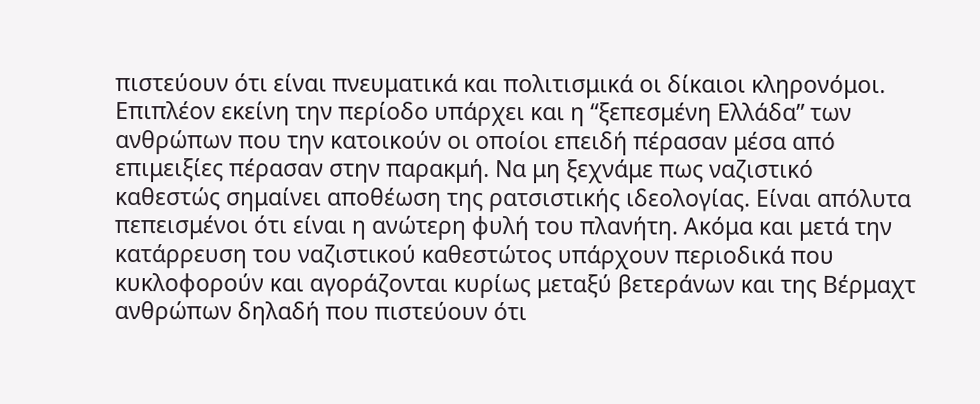πιστεύουν ότι είναι πνευματικά και πολιτισμικά οι δίκαιοι κληρονόμοι. Επιπλέον εκείνη την περίοδο υπάρχει και η “ξεπεσμένη Ελλάδα” των ανθρώπων που την κατοικούν οι οποίοι επειδή πέρασαν μέσα από επιμειξίες πέρασαν στην παρακμή. Να μη ξεχνάμε πως ναζιστικό καθεστώς σημαίνει αποθέωση της ρατσιστικής ιδεολογίας. Είναι απόλυτα πεπεισμένοι ότι είναι η ανώτερη φυλή του πλανήτη. Ακόμα και μετά την κατάρρευση του ναζιστικού καθεστώτος υπάρχουν περιοδικά που κυκλοφορούν και αγοράζονται κυρίως μεταξύ βετεράνων και της Βέρμαχτ ανθρώπων δηλαδή που πιστεύουν ότι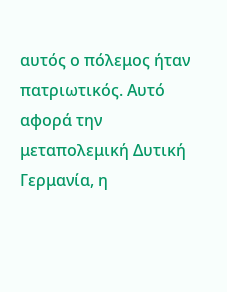αυτός ο πόλεμος ήταν πατριωτικός. Αυτό αφορά την μεταπολεμική Δυτική Γερμανία, η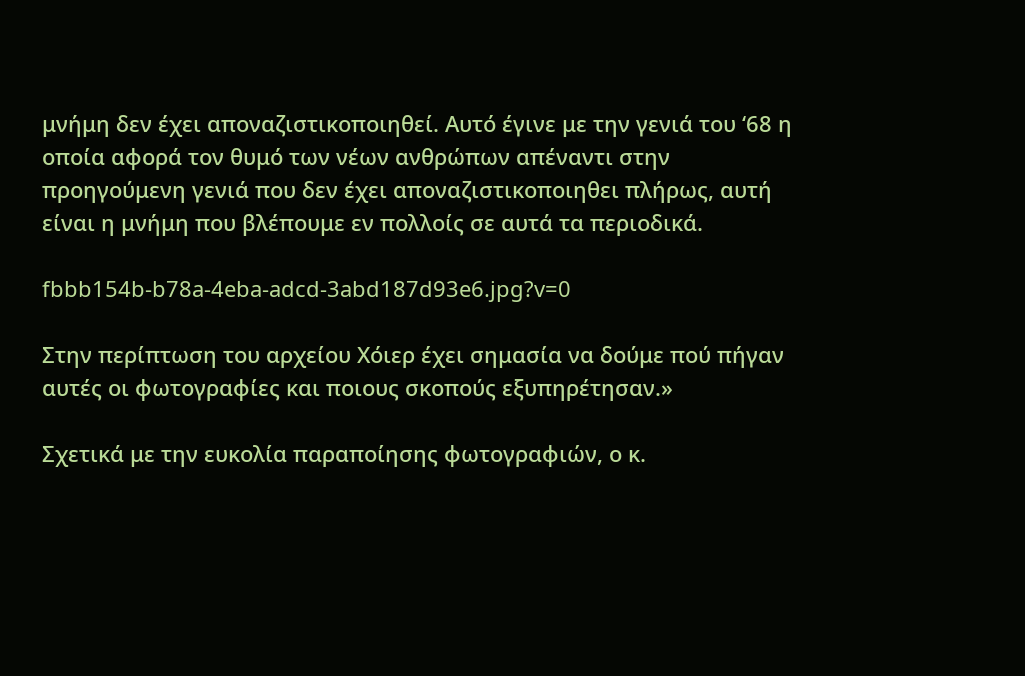μνήμη δεν έχει αποναζιστικοποιηθεί. Αυτό έγινε με την γενιά του ‘68 η οποία αφορά τον θυμό των νέων ανθρώπων απέναντι στην προηγούμενη γενιά που δεν έχει αποναζιστικοποιηθει πλήρως, αυτή είναι η μνήμη που βλέπουμε εν πολλοίς σε αυτά τα περιοδικά.

fbbb154b-b78a-4eba-adcd-3abd187d93e6.jpg?v=0

Στην περίπτωση του αρχείου Χόιερ έχει σημασία να δούμε πού πήγαν αυτές οι φωτογραφίες και ποιους σκοπούς εξυπηρέτησαν.»

Σχετικά με την ευκολία παραποίησης φωτογραφιών, ο κ.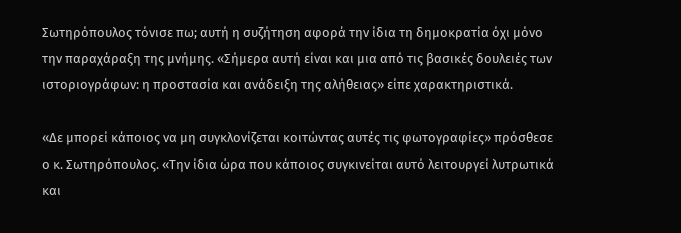Σωτηρόπουλος τόνισε πω; αυτή η συζήτηση αφορά την ίδια τη δημοκρατία όχι μόνο την παραχάραξη της μνήμης. «Σήμερα αυτή είναι και μια από τις βασικές δουλειές των ιστοριογράφων: η προστασία και ανάδειξη της αλήθειας» είπε χαρακτηριστικά.

«Δε μπορεί κάποιος να μη συγκλονίζεται κοιτώντας αυτές τις φωτογραφίες» πρόσθεσε ο κ. Σωτηρόπουλος. «Την ίδια ώρα που κάποιος συγκινείται αυτό λειτουργεί λυτρωτικά και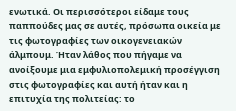ενωτικά. Οι περισσότεροι είδαμε τους παππούδες μας σε αυτές, πρόσωπα οικεία με τις φωτογραφίες των οικογενειακών άλμπουμ. Ήταν λάθος που πήγαμε να ανοίξουμε μια εμφυλιοπολεμική προσέγγιση στις φωτογραφίες και αυτή ήταν και η επιτυχία της πολιτείας: το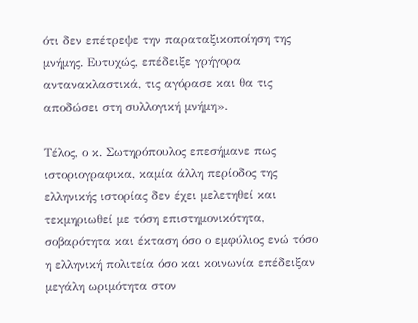ότι δεν επέτρεψε την παραταξικοποίηση της μνήμης. Ευτυχώς, επέδειξε γρήγορα αντανακλαστικά, τις αγόρασε και θα τις αποδώσει στη συλλογική μνήμη».

Τέλος, ο κ. Σωτηρόπουλος επεσήμανε πως ιστοριογραφικα, καμία άλλη περίοδος της ελληνικής ιστορίας δεν έχει μελετηθεί και τεκμηριωθεί με τόση επιστημονικότητα, σοβαρότητα και έκταση όσο ο εμφύλιος ενώ τόσο η ελληνική πολιτεία όσο και κοινωνία επέδειξαν μεγάλη ωριμότητα στον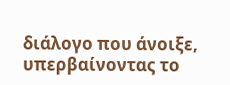διάλογο που άνοιξε, υπερβαίνοντας το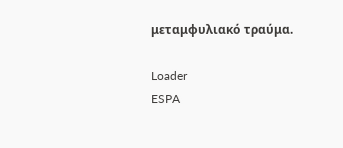μεταμφυλιακό τραύμα.

Loader
ESPA